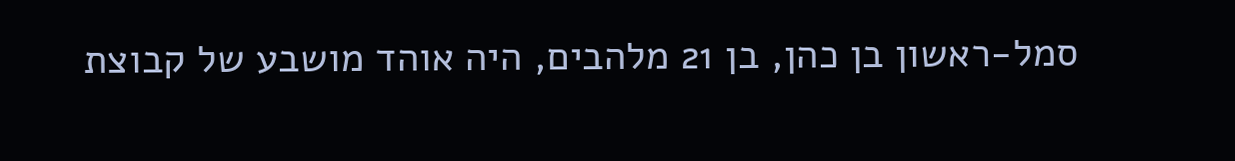סמל-ראשון בן כהן, בן 21 מלהבים, היה אוהד מושבע של קבוצת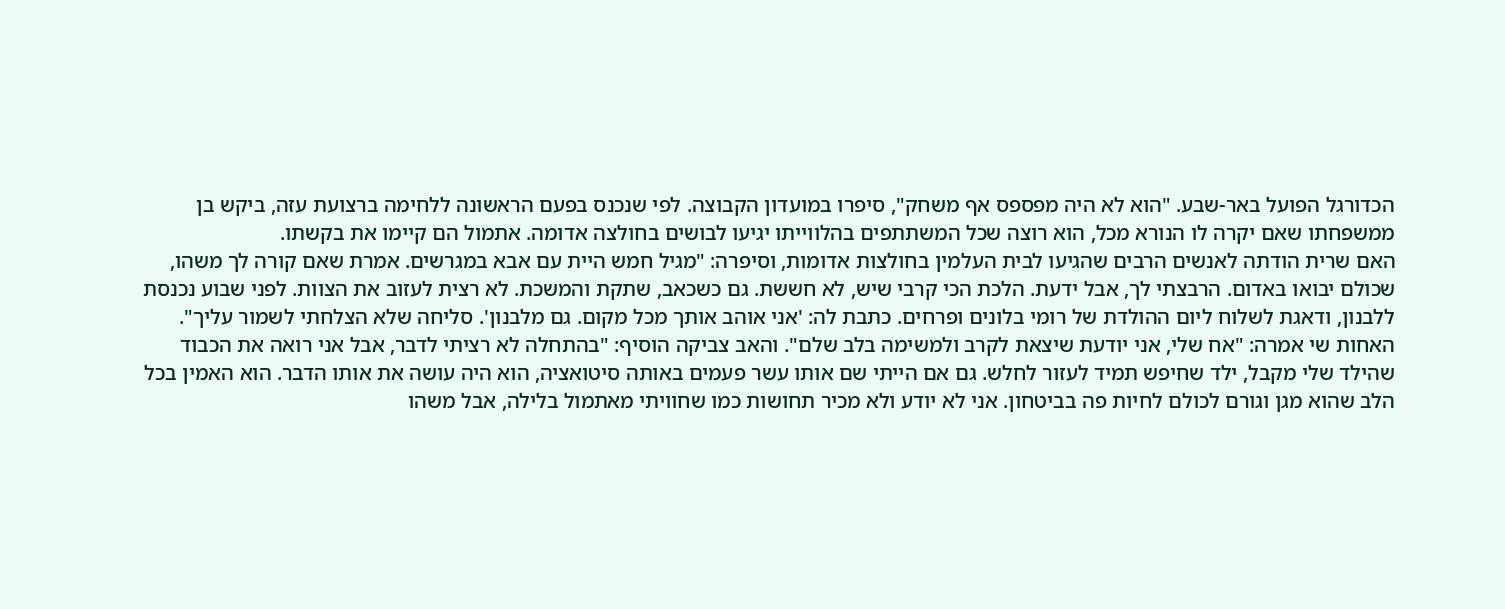הכדורגל הפועל באר-שבע. "הוא לא היה מפספס אף משחק", סיפרו במועדון הקבוצה. לפי שנכנס בפעם הראשונה ללחימה ברצועת עזה, ביקש בן ממשפחתו שאם יקרה לו הנורא מכל, הוא רוצה שכל המשתתפים בהלווייתו יגיעו לבושים בחולצה אדומה. אתמול הם קיימו את בקשתו.
האם שרית הודתה לאנשים הרבים שהגיעו לבית העלמין בחולצות אדומות, וסיפרה: "מגיל חמש היית עם אבא במגרשים. אמרת שאם קורה לך משהו, שכולם יבואו באדום. הרבצתי לך, אבל ידעת. הלכת הכי קרבי שיש, לא חששת. גם כשכאב, שתקת והמשכת. לא רצית לעזוב את הצוות. לפני שבוע נכנסת ללבנון, ודאגת לשלוח ליום ההולדת של רומי בלונים ופרחים. כתבת לה: 'אני אוהב אותך מכל מקום. גם מלבנון'. סליחה שלא הצלחתי לשמור עליך".
האחות שי אמרה: "אח שלי, אני יודעת שיצאת לקרב ולמשימה בלב שלם". והאב צביקה הוסיף: "בהתחלה לא רציתי לדבר, אבל אני רואה את הכבוד שהילד שלי מקבל, ילד שחיפש תמיד לעזור לחלש. גם אם הייתי שם אותו עשר פעמים באותה סיטואציה, הוא היה עושה את אותו הדבר. הוא האמין בכל הלב שהוא מגן וגורם לכולם לחיות פה בביטחון. אני לא יודע ולא מכיר תחושות כמו שחוויתי מאתמול בלילה, אבל משהו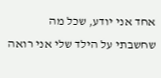אחד אני יודע, שכל מה שחשבתי על הילד שלי אני רואה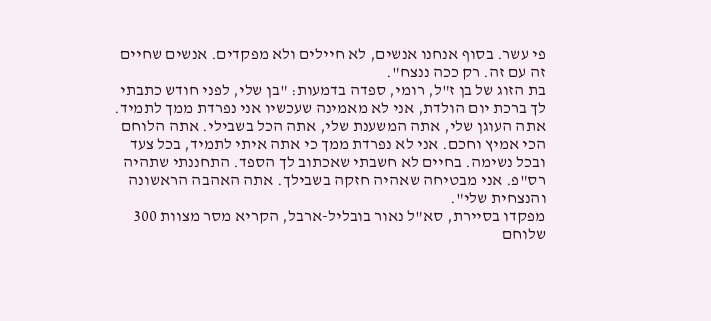פי עשר. בסוף אנחנו אנשים, לא חיילים ולא מפקדים. אנשים שחיים זה עם זה. רק ככה ננצח".
בת הזוג של בן ז"ל, רומי, ספדה בדמעות: "בן שלי, לפני חודש כתבתי לך ברכת יום הולדת, אני לא מאמינה שעכשיו אני נפרדת ממך לתמיד. אתה העוגן שלי, אתה המשענת שלי, אתה הכל בשבילי. אתה הלוחם הכי אמיץ וחכם. אני לא נפרדת ממך כי אתה איתי לתמיד, בכל צעד ובכל נשימה. בחיים לא חשבתי שאכתוב לך הספד. התחננתי שתהיה רס"פ. אני מבטיחה שאהיה חזקה בשבילך. אתה האהבה הראשונה והנצחית שלי".
מפקדו בסיירת, סא"ל נאור בובליל-ארבל, הקריא מסר מצוות 300 שלוחם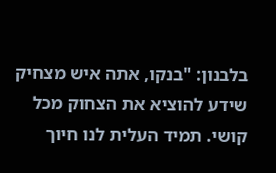בלבנון: "בנקו, אתה איש מצחיק שידע להוציא את הצחוק מכל קושי. תמיד העלית לנו חיוך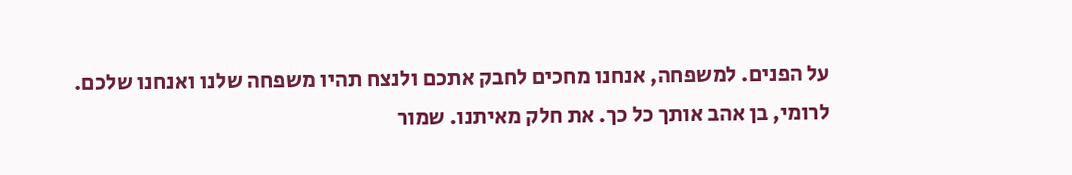על הפנים. למשפחה, אנחנו מחכים לחבק אתכם ולנצח תהיו משפחה שלנו ואנחנו שלכם. לרומי, בן אהב אותך כל כך. את חלק מאיתנו. שמור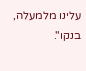עלינו מלמעלה, בנקו".